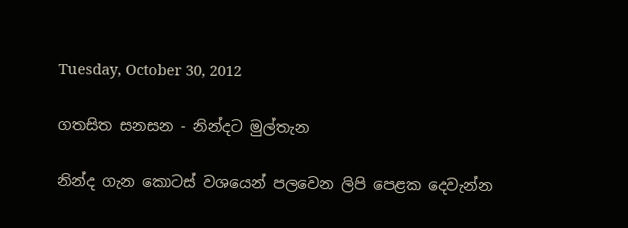Tuesday, October 30, 2012

ගතසිත සනසන - නින්දට මුල්තැන

නින්ද ගැන කොටස් වශයෙන් පලවෙන ලිපි පෙළක දෙවැන්න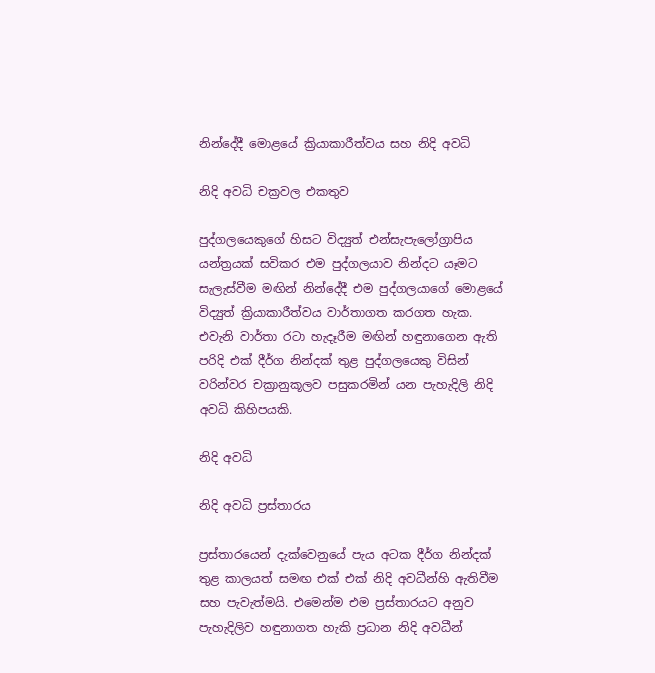නින්දේදී මොළයේ ක්‍රියාකාරීත්වය සහ නිදි අවධි

නිදි අවධි චක්‍රවල එකතුව

පුද්ගලයෙකුගේ හිසට විද්‍යුත් එන්සැපැලෝග්‍රාපිය යන්ත්‍රයක් සවිකර එම පුද්ගලයාව නින්දට යෑමට සැලැස්වීම මඟින් නින්දේදී එම පුද්ගලයාගේ මොළයේ විද්‍යුත් ක්‍රියාකාරීත්වය වාර්තාගත කරගත හැක. එවැනි වාර්තා රටා හැදෑරීම මඟින් හඳුනාගෙන ඇති පරිදි එක් දීර්ග නින්දක් තුළ පුද්ගලයෙකු විසින් වරින්වර චක්‍රානුකූලව පසුකරමින් යන පැහැදිලි නිදි අවධි කිහිපයකි.

නිදි අවධි

නිදි අවධි ප්‍රස්තාරය

ප්‍රස්තාරයෙන් දැක්වෙනුයේ පැය අටක දීර්ග නින්දක් තුළ කාලයත් සමඟ එක් එක් නිදි අවධීන්හි ඇතිවීම සහ පැවැත්මයි. එමෙන්ම එම ප්‍රස්තාරයට අනුව පැහැදිලිව හඳුනාගත හැකි ප්‍රධාන නිදි අවධීන්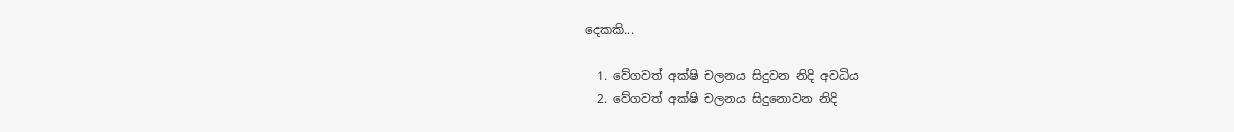දෙකකි...

  1. වේගවත් අක්ෂි චලනය සිදුවන නිදි අවධිය
  2. වේගවත් අක්ෂි චලනය සිදුනොවන නිදි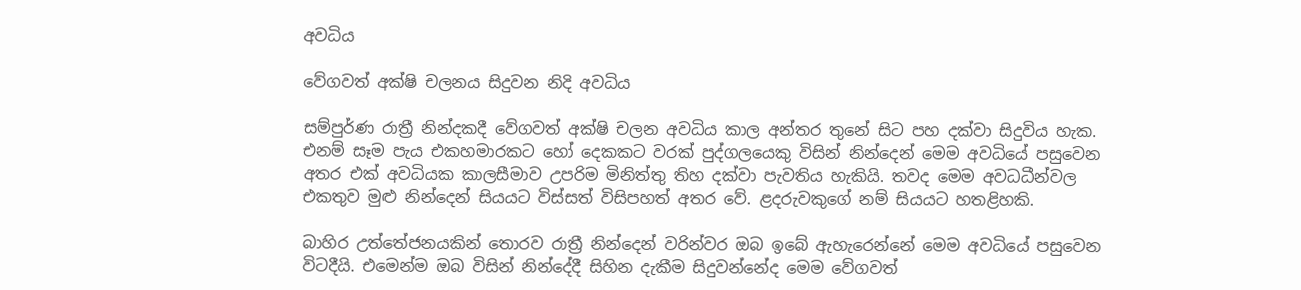අවධිය

වේගවත් අක්ෂි චලනය සිදුවන නිදි අවධිය

සම්පුර්ණ රාත්‍රී නින්දකදී වේගවත් අක්ෂි චලන අවධිය කාල අන්තර තුනේ සිට පහ දක්වා සිදුවිය හැක. එනම් සෑම පැය එකහමාරකට හෝ දෙකකට වරක් පුද්ගලයෙකු විසින් නින්දෙන් මෙම අවධියේ පසුවෙන අතර එක් අවධියක කාලසීමාව උපරිම මිනිත්තු තිහ දක්වා පැවතිය හැකියි. තවද මෙම අවධධීන්වල එකතුව මුළු නින්දෙන් සියයට විස්සත් විසිපහත් අතර වේ. ළදරුවකුගේ නම් සියයට හතළිහකි.

බාහිර උත්තේජනයකින් තොරව රාත්‍රී නින්දෙන් වරින්වර ඔබ ඉබේ ඇහැරෙන්නේ මෙම අවධියේ පසුවෙන විටදීයි. එමෙන්ම ඔබ විසින් නින්දේදී සිහින දැකීම සිදුවන්නේද මෙම වේගවත්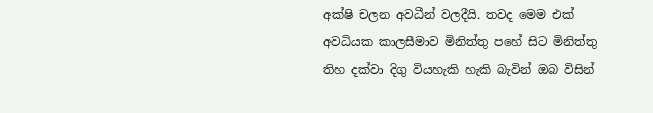අක්ෂි චලන අවධීන් වලදීයි. තවද මෙම එක් අවධියක කාලසීමාව මිනිත්තු පහේ සිට මිනිත්තු තිහ දක්වා දිගු වියහැකි හැකි බැවින් ඔබ විසින්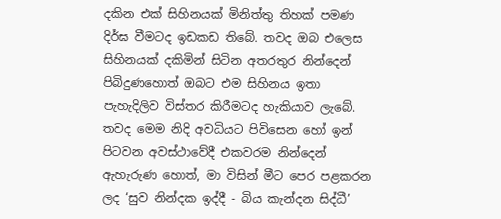දකින එක් සිහිනයක් මිනිත්තු තිහක් පමණ දිර්ඝ වීමටද ඉඩකඩ තිබේ. තවද ඔබ එලෙස සිහිනයක් දකිමින් සිටින අතරතුර නින්දෙන් පිබිදුණහොත් ඔබට එම සිහිනය ඉතා පැහැදිලිව විස්තර කිරීමටද හැකියාව ලැබේ. තවද මෙම නිදි අවධියට පිවිසෙන හෝ ඉන් පිටවන අවස්ථාවේදී එකවරම නින්දෙන් ඇහැරුණ හොත්, මා විසින් මීට පෙර පළකරන ලද ‘සුව නින්දක ඉද්දී - බිය කැන්දන සිද්ධී’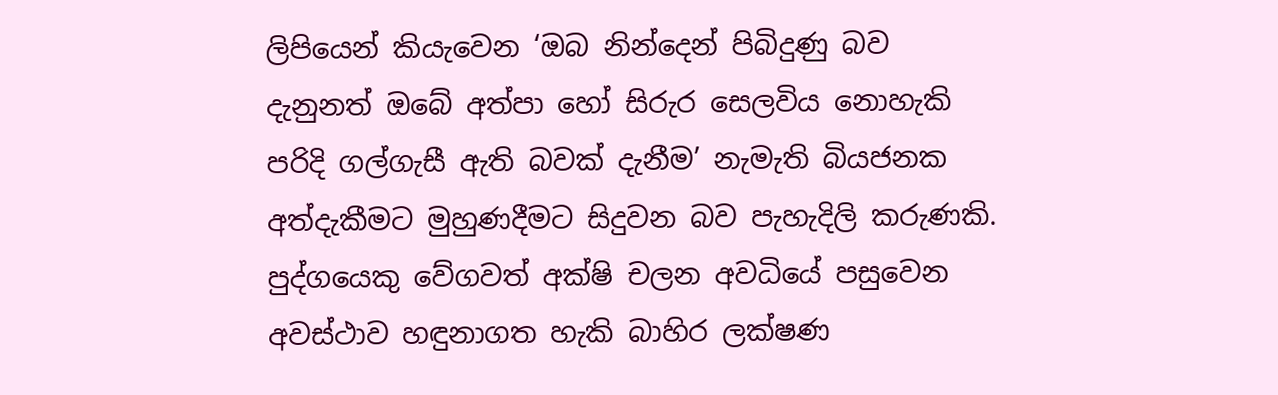ලිපියෙන් කියැවෙන ‘ඔබ නින්දෙන් පිබිදුණු බව දැනුනත් ඔබේ අත්පා හෝ සිරුර සෙලවිය නොහැකි පරිදි ගල්ගැසී ඇති බවක් දැනීම’ නැමැති බියජනක අත්දැකීමට මුහුණදීමට සිදුවන බව පැහැදිලි කරුණකි. පුද්ගයෙකු වේගවත් අක්ෂි චලන අවධියේ පසුවෙන අවස්ථාව හඳුනාගත හැකි බාහිර ලක්ෂණ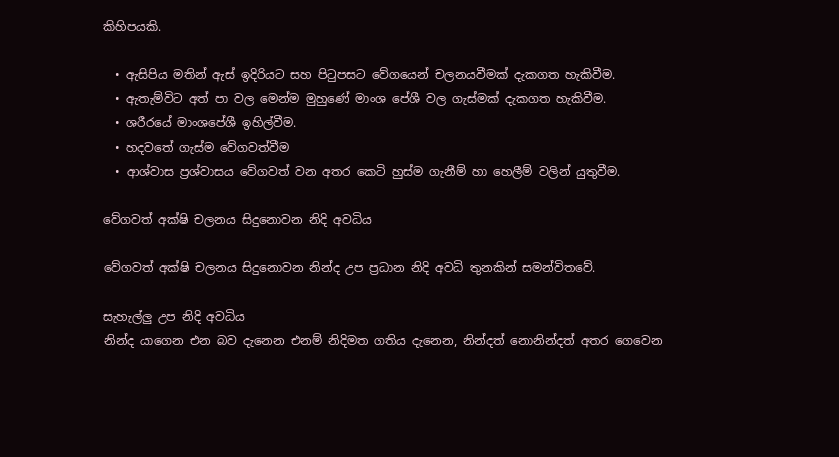කිහිපයකි.

  • ඇසිපිය මතින් ඇස් ඉදිරියට සහ පිටුපසට වේගයෙන් චලනයවීමක් දැකගත හැකිවීම.
  • ඇතැම්විට අත් පා වල මෙන්ම මුහුණේ මාංශ පේශී වල ගැස්මක් දැකගත හැකිවීම.
  • ශරීරයේ මාංශපේශී ඉහිල්වීම.
  • හදවතේ ගැස්ම වේගවත්වීම
  • ආශ්වාස ප්‍රශ්වාසය වේගවත් වන අතර කෙටි හුස්ම ගැනීම් හා හෙලීම් වලින් යුතුවීම.

වේගවත් අක්ෂි චලනය සිදුනොවන නිදි අවධිය

වේගවත් අක්ෂි චලනය සිදුනොවන නින්ද උප ප්‍රධාන නිදි අවධි තුනකින් සමන්විතවේ.

සැහැල්ලු උප නිදි අවධිය
නින්ද යාගෙන එන බව දැනෙන එනම් නිදිමත ගතිය දැනෙන, නින්දත් නොනින්දත් අතර ගෙවෙන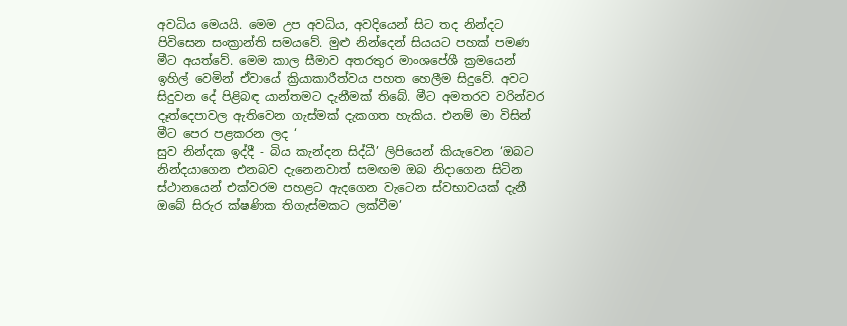අවධිය මෙයයි. මෙම උප අවධිය, අවදියෙන් සිට තද නින්දට පිවිසෙන සංක්‍රාන්ති සමයවේ. මුළු නින්දෙන් සියයට පහක් පමණ මීට අයත්වේ. මෙම කාල සීමාව අතරතුර මාංශපේශී ක්‍රමයෙන් ඉහිල් වෙමින් ඒවායේ ක්‍රියාකාරීත්වය පහත හෙලීම සිදුවේ. අවට සිදුවන දේ පිළිබඳ යාන්තමට දැනීමක් තිබේ. මීට අමතරව වරින්වර දෑත්දෙපාවල ඇතිවෙන ගැස්මක් දැකගත හැකිය. එනම් මා විසින් මීට පෙර පළකරන ලද ‘
සුව නින්දක ඉද්දී - බිය කැන්දන සිද්ධී’ ලිපියෙන් කියැවෙන ‘ඔබට‍ නින්දයාගෙන එනබව දැනෙනවාත් සමඟම ඔබ නිදාගෙන සිටින ස්ථානයෙන් එක්වරම පහළට ඇදගෙන වැටෙන ස්වභාවයක් දැනී ඔබේ සිරුර ක්ෂණික තිගැස්මකට ලක්වීම’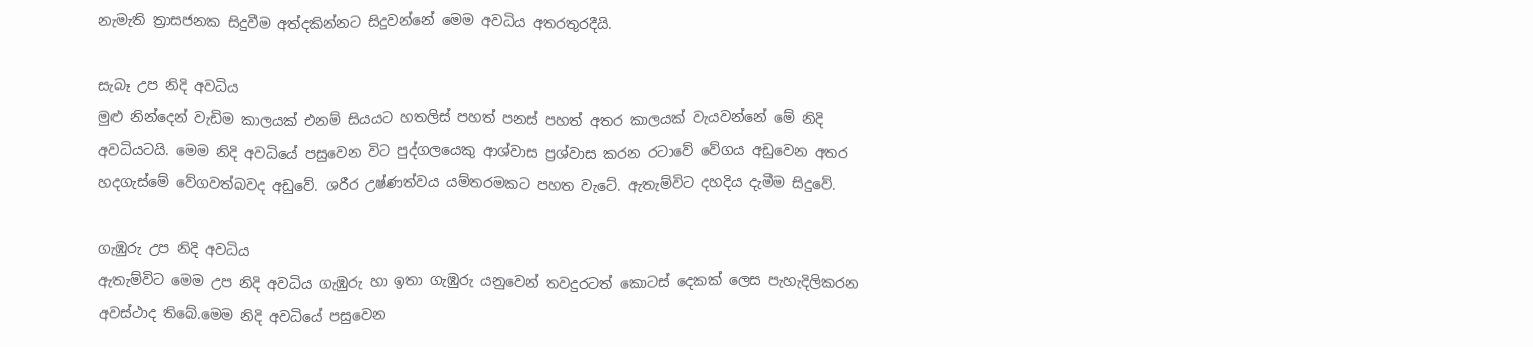නැමැති ත්‍රාසජනක සිදුවීම අත්දකින්නට සිදුවන්නේ මෙම අවධිය අතරතුරදීයි.

සැබෑ උප නිදි අවධිය
මුළු නින්දෙන් වැඩිම කාලයක් එනම් සියයට හතලිස් පහත් පනස් පහත් අතර කාලයක් වැයවන්නේ මේ නිදි අවධියටයි. මෙම නිදි අවධියේ පසුවෙන විට පුද්ගලයෙකු ආශ්වාස ප්‍රශ්වාස කරන රටාවේ වේගය අඩුවෙන අතර හදගැස්මේ වේගවත්බවද අඩුවේ. ශරීර උෂ්ණත්වය යම්තරමකට පහත වැටේ. ඇතැම්විට දහදිය දැමීම සිදුවේ.

ගැඹුරු උප නිදි අවධිය
ඇතැම්විට මෙම උප නිදි අවධිය ගැඹුරු හා ඉතා ගැඹුරු යනුවෙන් තවදුරටත් කොටස් දෙකක් ලෙස පැහැදිලිකරන අවස්ථාද තිබේ.මෙම නිදි අවධියේ පසුවෙන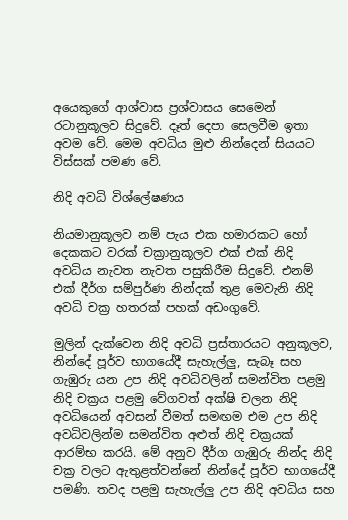අයෙකුගේ ආශ්වාස ප්‍රශ්වාසය සෙමෙන් රටානුකූලව සිදුවේ. දෑත් දෙපා සෙලවීම ඉතා අවම වේ. මෙම අවධිය මුළු නින්දෙන් සියයට විස්සක් පමණ වේ.

නිදි අවධි විශ්ලේෂණය

නියමානුකූලව නම් පැය එක හමාරකට හෝ දෙකකට වරක් චක්‍රානුකූලව එක් එක් නිදි අවධිය නැවත නැවත පසුකිරීම සිදුවේ. එනම් එක් දීර්ග සම්පුර්ණ නින්දක් තුළ මෙවැනි නිදි අවධි චක්‍ර හතරක් පහක් අඩංගුවේ.

මුලින් දැක්වෙන නිදි අවධි ප්‍රස්තාරයට අනුකූලව, නින්දේ පූර්ව භාගයේදී සැහැල්ලු, සැබෑ සහ ගැඹුරු යන උප නිදි අවධිවලින් සමන්විත පළමු නිදි චක්‍රය පළමු වේගවත් අක්ෂි චලන නිදි අවධියෙන් අවසන් වීමත් සමඟම එම උප නිදි අවධිවලින්ම සමන්විත අළුත් නිදි චක්‍රයක් ආරම්භ කරයි. මේ අනුව දීර්ග ගැඹුරු නින්ද නිදි චක්‍ර වලට ඇතුළත්වන්නේ නින්දේ පූර්ව භාගයේදී පමණි. තවද පළමු සැහැල්ලු උප නිදි අවධිය සහ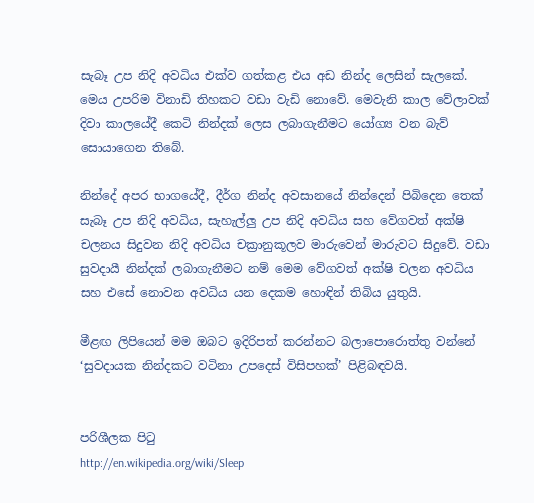සැබෑ උප නිදි අවධිය එක්ව ගත්කළ එය අඩ නින්ද ලෙසින් සැලකේ. මෙය උපරිම විනාඩි තිහකට වඩා වැඩි නොවේ. මෙවැනි කාල වේලාවක් දිවා කාලයේදී කෙටි නින්දක් ලෙස ලබාගැනීමට යෝග්‍ය වන බැව් සොයාගෙන තිබේ.

නින්දේ අපර භාගයේදී, දීර්ග නින්ද අවසානයේ නින්දෙන් පිබිදෙන තෙක් සැබෑ උප නිදි අවධිය, සැහැල්ලු උප නිදි අවධිය සහ වේගවත් අක්ෂි චලනය සිදුවන නිදි අවධිය චක්‍රානුකූලව මාරුවෙන් මාරුවට සිදුවේ. වඩා සුවදායී නින්දක් ලබාගැනීමට නම් මෙම වේගවත් අක්ෂි චලන අවධිය සහ එසේ නොවන අවධිය යන දෙකම හොඳින් තිබිය යුතුයි.

මීළඟ ලිපියෙන් මම ඔබට‍ ඉදිරිපත් කරන්නට බලාපොරොත්තු වන්නේ ‘සුවදායක නින්දකට වටිනා උපදෙස් විසිපහක්’ පිළිබඳවයි.


පරිශීලක පිටු
http://en.wikipedia.org/wiki/Sleep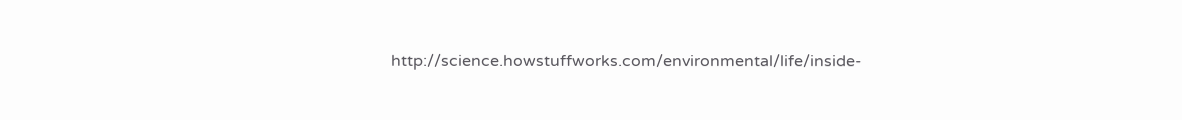http://science.howstuffworks.com/environmental/life/inside-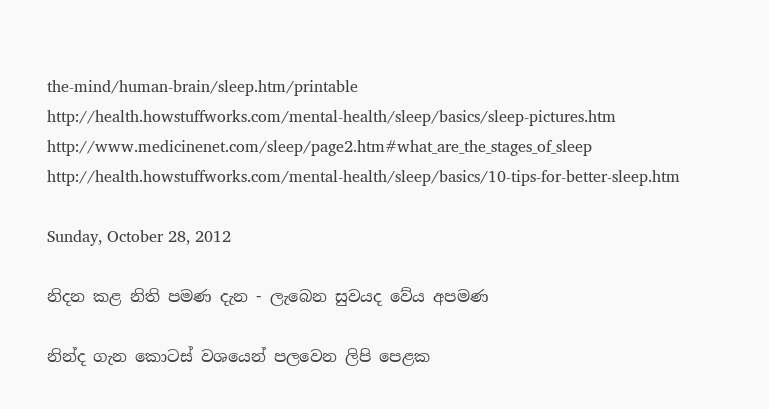the-mind/human-brain/sleep.htm/printable
http://health.howstuffworks.com/mental-health/sleep/basics/sleep-pictures.htm
http://www.medicinenet.com/sleep/page2.htm#what_are_the_stages_of_sleep
http://health.howstuffworks.com/mental-health/sleep/basics/10-tips-for-better-sleep.htm

Sunday, October 28, 2012

නිදන කළ නිති පමණ දැන - ලැබෙන සුවයද වේය අපමණ

නින්ද ගැන කොටස් වශයෙන් පලවෙන ලිපි පෙළක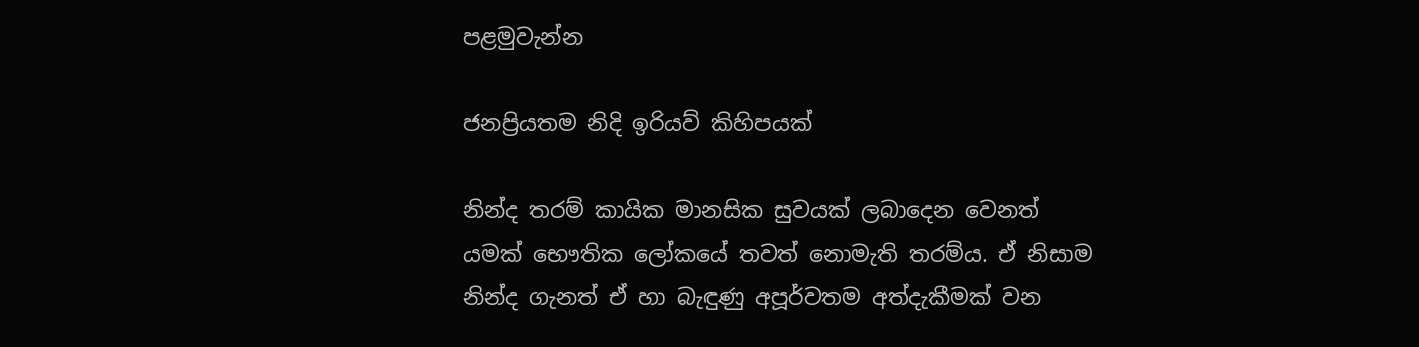පළමුවැන්න

ජනප්‍රියතම නිදි ඉරියව් කිහිපයක්

නින්ද තරම් කායික මානසික සුවයක් ලබාදෙන වෙනත් යමක් භෞතික ලෝකයේ තවත් නොමැති තරම්ය. ඒ නිසාම නින්ද ගැනත් ඒ හා බැඳුණු අපූර්වතම අත්දැකීමක් වන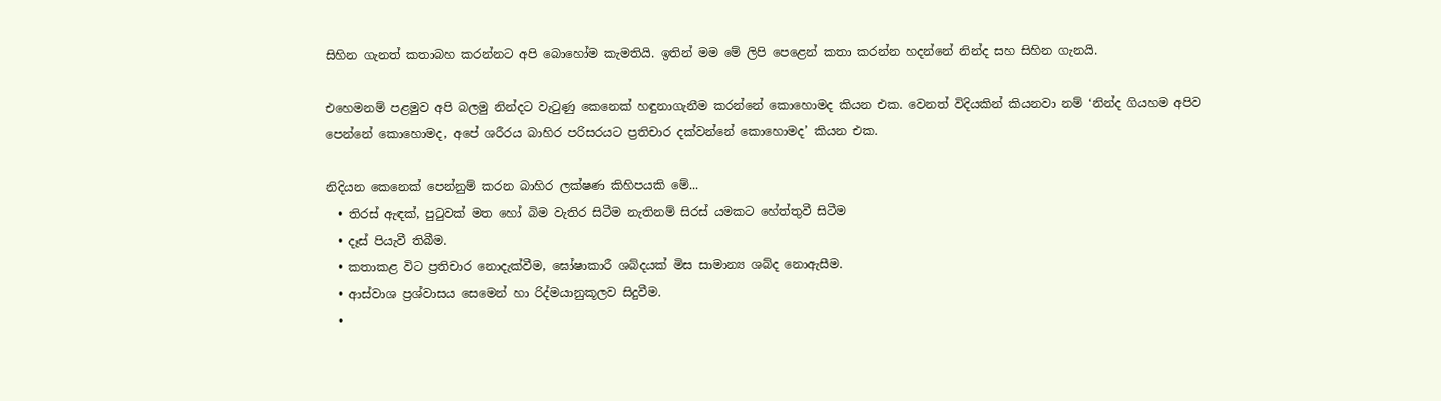සිහින ගැනත් කතාබහ කරන්නට අපි බොහෝම කැමතියි. ඉතින් මම මේ ලිපි පෙළෙන් කතා කරන්න හදන්නේ නින්ද සහ සිහින ගැනයි.

එහෙමනම් පළමුව අපි බලමු නින්දට වැටුණු කෙනෙක් හඳුනාගැනීම කරන්නේ කොහොමද කියන එක. වෙනත් විදියකින් කියනවා නම් ‘නින්ද ගියහම අපිව පෙන්නේ කොහොමද, අපේ ශරීරය බාහිර පරිසරයට ප්‍රතිචාර දක්වන්නේ කොහොමද’ කියන එක.

නිදියන කෙනෙක් පෙන්නුම් කරන බාහිර ලක්ෂණ කිහිපයකි මේ...
  • තිරස් ඇඳක්, පුටුවක් මත හෝ බිම වැතිර සිටීම නැතිනම් සිරස් යමකට හේත්තුවී සිටීම
  • දෑස් පියැවී තිබීම.
  • කතාකළ විට ප්‍රතිචාර නොදැක්වීම, ඝෝෂාකාරී ශබ්දයක් මිස සාමාන්‍ය ශබ්ද නොඇසීම.
  • ආස්වාශ ප්‍රශ්වාසය සෙමෙන් හා රිද්මයානුකූලව සිදුවීම.
  •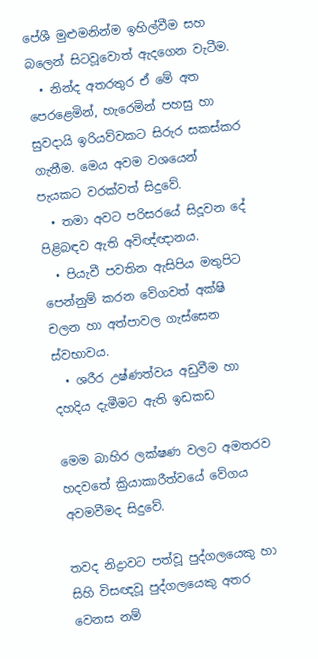පේශී මුළුමනින්ම ඉහිල්වීම සහ බලෙන් සිටවූවොත් ඇදගෙන වැටීම.
  • නින්ද අතරතුර ඒ මේ අත පෙරළෙමින්, හැරෙමින් පහසු හා සුවදායි ඉරියව්වකට සිරුර සකස්කර ගැනීම. මෙය අවම වශයෙන් පැයකට වරක්වත් සිදුවේ.
  • තමා අවට පරිසරයේ සිදූවන දේ පිළිබඳව ඇති අවිඥ්ඥානය.
  • පියැවී පවතින ඇසිපිය මතුපිට පෙන්නුම් කරන වේගවත් අක්ෂි චලන හා අත්පාවල ගැස්සෙන ස්වභාවය.
  • ශරීර උෂ්ණත්වය අඩුවීම හා දහදිය දැමීමට ඇති ඉඩකඩ

මෙම බාහිර ලක්ෂණ වලට අමතරව හදවතේ ක්‍රියාකාරීත්වයේ වේගය අවමවීමද සිදුවේ.

තවද නිද්‍රාවට පත්වූ පුද්ගලයෙකු හා සිහි විසඥවූ පුද්ගලයෙකු අතර වෙනස නම්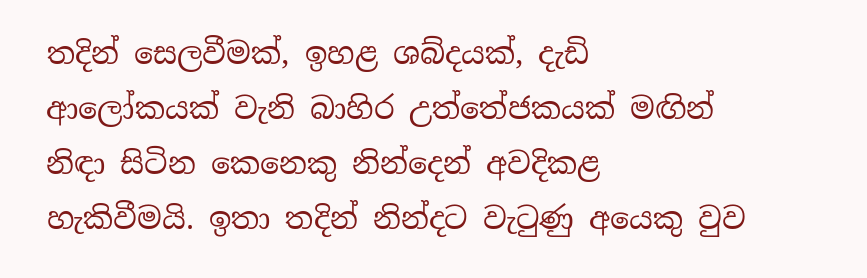තදින් සෙලවීමක්, ඉහළ ශබ්දයක්, දැඩි ආලෝකයක් වැනි බාහිර උත්තේජකයක් මඟින් නිඳා සිටින කෙනෙකු නින්දෙන් අවදිකළ හැකිවීමයි. ඉතා තදින් නින්දට වැටුණු අයෙකු වුව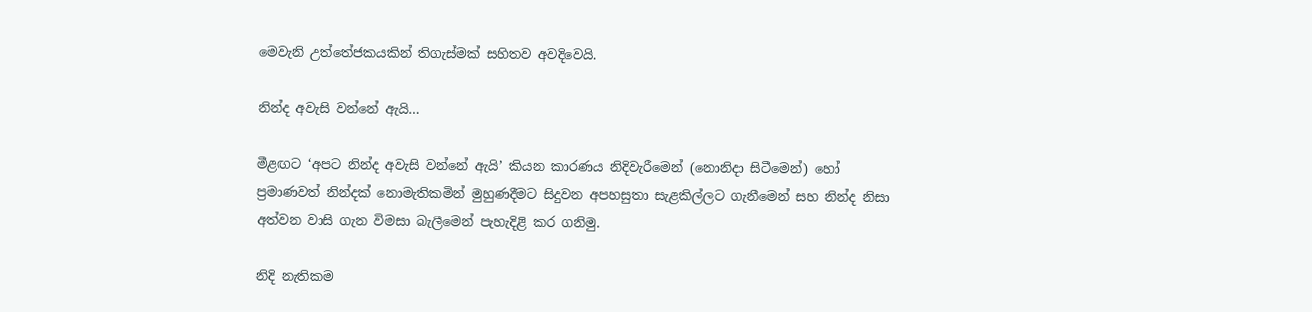මෙවැනි උත්තේජකයකින් තිගැස්මක් සහිතව අවදිවෙයි.

නින්ද අවැසි වන්නේ ඇයි…

මීළඟට ‘අපට නින්ද අවැසි වන්නේ ඇයි’ කියන කාරණය නිදිවැරීමෙන් (නොනිදා සිටීමෙන්) හෝ ප්‍රමාණවත් නින්දක් නොමැතිකමින් මුහුණදීමට සිදුවන අපහසුතා සැළකිල්ලට ගැනීමෙන් සහ නින්ද නිසා අත්වන වාසි ගැන විමසා බැලීමෙන් පැහැදිළි කර ගනිමු.

නිදි නැතිකම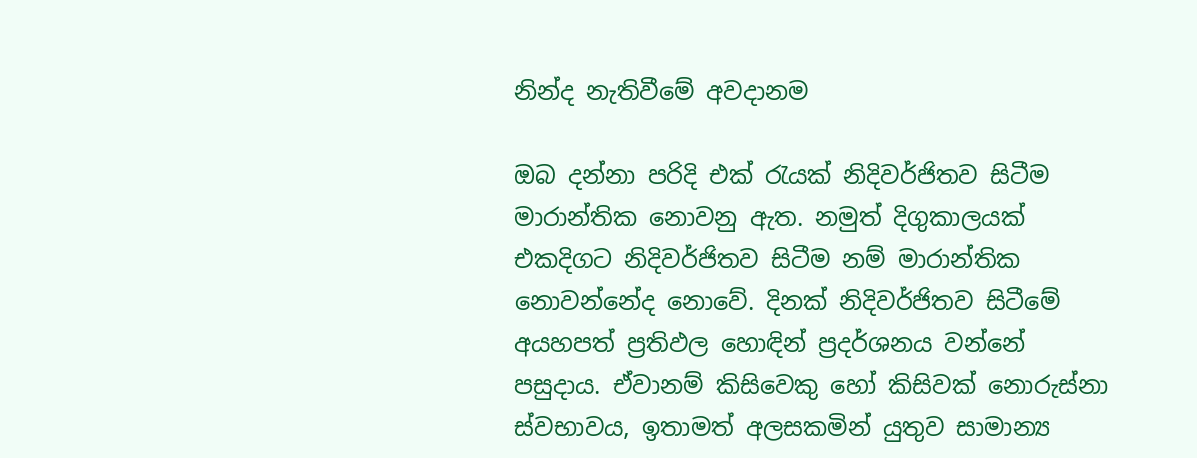නින්ද නැතිවීමේ අවදානම

ඔබ දන්නා පරිදි එක් රැයක් නිදිවර්ජිතව සිටීම මාරාන්තික නොවනු ඇත. නමුත් දිගුකාලයක් එකදිගට නිදිවර්ජිතව සිටීම නම් මාරාන්තික නොවන්නේද නොවේ. දිනක් නිදිවර්ජිතව සිටීමේ අයහපත් ප්‍රතිඵල හොඳින් ප්‍රදර්ශනය වන්නේ පසුදාය. ඒවානම් කිසිවෙකු හෝ කිසිවක් නොරුස්නා ස්වභාවය, ඉතාමත් අලසකමින් යුතුව සාමාන්‍ය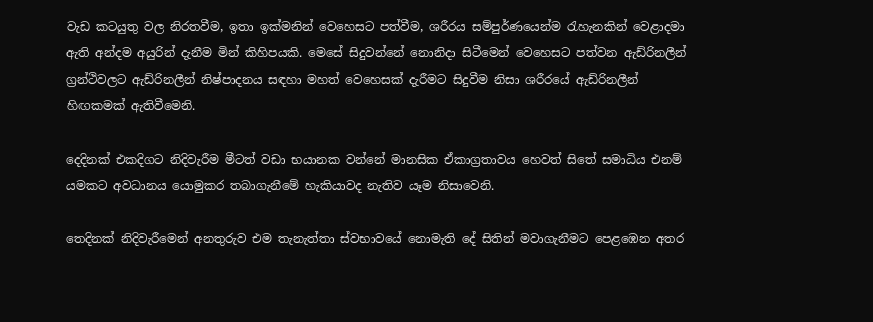වැඩ කටයුතු වල නිරතවීම, ඉතා ඉක්මනින් වෙහෙසට පත්වීම, ශරීරය සම්පුර්ණයෙන්ම රැහැනකින් වෙළාදමා ඇති අන්දම අයුරින් දැනීම මින් කිහිපයකි. මෙසේ සිදුවන්නේ නොනිදා සිටීමෙන් වෙහෙසට පත්වන ඇඩ්රිනලීන් ග්‍රන්ථිවලට ඇඩ්රිනලීන් නිෂ්පාදනය සඳහා මහත් වෙහෙසක් දැරීමට සිදුවීම නිසා ශරීරයේ ඇඩ්රිනලීන් හිඟකමක් ඇතිවීමෙනි.

දෙදිනක් එකදිගට නිදිවැරීම මීටත් වඩා භයානක වන්නේ මානසික ඒකාග්‍රතාවය හෙවත් සිතේ සමාධිය එනම් යමකට අවධානය යොමුකර තබාගැනීමේ හැකියාවද නැතිව යෑම නිසාවෙනි.

තෙදිනක් නිදිවැරීමෙන් අනතුරුව එම තැනැත්තා ස්වභාවයේ නොමැති දේ සිතින් මවාගැනීමට පෙළඹෙන අතර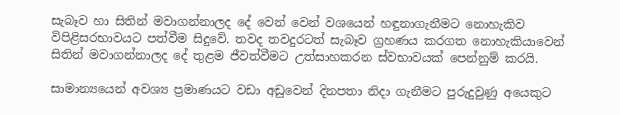සැබෑව හා සිතින් මවාගන්නාලද දේ වෙන් වෙන් වශයෙන් හඳුනාගැනීමට නොහැකිව විපිළිසරභාවයට පත්වීම සිදුවේ. තවද තවදුරටත් සැබෑව ග්‍රහණය කරගත නොහැකියාවෙන් සිතින් මවාගන්නාලද දේ තුළම ජීවත්වීමට උත්සාහකරන ස්වභාවයක් පෙන්නුම් කරයි.

සාමාන්‍යයෙන් අවශ්‍ය ප්‍රමාණයට වඩා අඩුවෙන් දිනපතා නිදා ගැනීමට පුරුදුවුණු අයෙකුට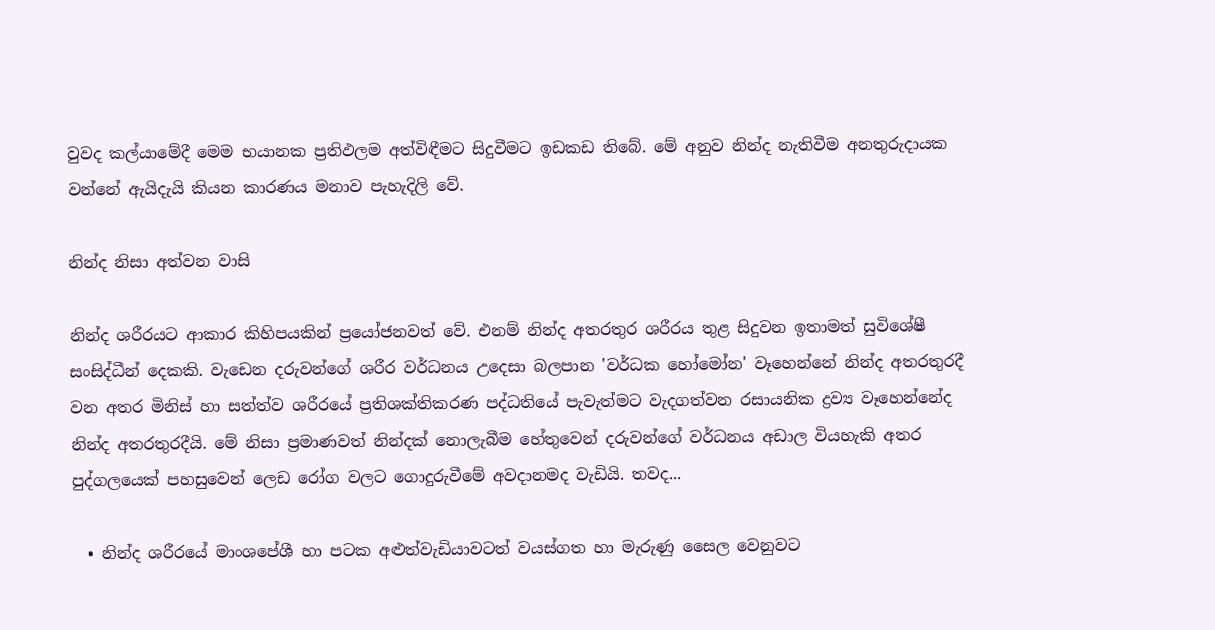වුවද කල්යාමේදී මෙම භයානක ප්‍රතිඵලම අත්විඳීමට සිදුවීමට ඉඩකඩ තිබේ. මේ අනුව නින්ද නැතිවීම අනතුරුදායක වන්නේ ඇයිදැයි කියන කාරණය මනාව පැහැදිලි වේ.

නින්ද නිසා අත්වන වාසි

නින්ද ශරීරයට ආකාර කිහිපයකින් ප්‍රයෝජනවත් වේ. එනම් නින්ද අතරතුර ශරීරය තුළ සිදුවන ඉතාමත් සුවිශේෂී සංසිද්ධීන් දෙකකි. වැඩෙන දරුවන්ගේ ශරීර වර්ධනය උදෙසා බලපාන 'වර්ධක හෝමෝන' වෑහෙන්නේ නින්ද අතරතුරදී වන අතර මිනිස් හා සත්ත්ව ශරීරයේ ප්‍රතිශක්තිකරණ පද්ධතියේ පැවැත්මට වැදගත්වන රසායනික ද්‍රව්‍ය වෑහෙන්නේද නින්ද අතරතුරදීයි. මේ නිසා ප්‍රමාණවත් නින්දක් නොලැබීම හේතුවෙන් දරුවන්ගේ වර්ධනය අඩාල වියහැකි අතර පුද්ගලයෙක් පහසුවෙන් ලෙඩ රෝග වලට ගොදුරුවීමේ අවදානමද වැඩියි. තවද...

  • නින්ද ශරීරයේ මාංශපේශී හා පටක අළුත්වැඩියාවටත් වයස්ගත හා මැරුණු සෛල වෙනුවට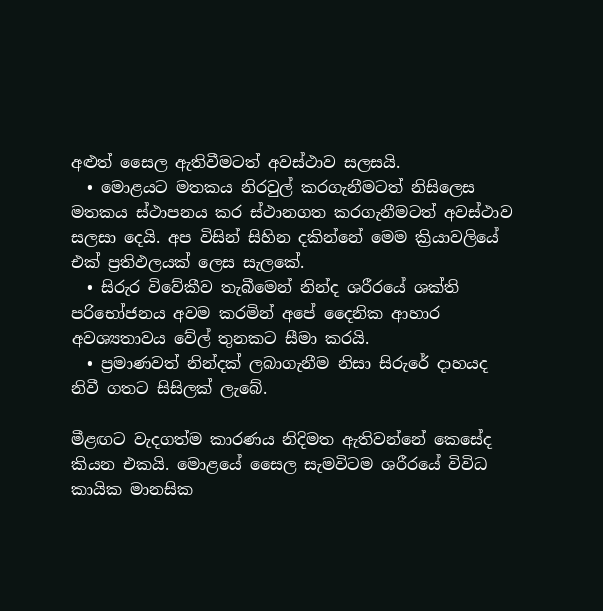අළුත් සෛල ඇතිවීමටත් අවස්ථාව සලසයි.
  • මොළයට මතකය නිරවුල් කරගැනීමටත් නිසිලෙස මතකය ස්ථාපනය කර ස්ථානගත කරගැනීමටත් අවස්ථාව සලසා දෙයි. අප විසින් සිහින දකින්නේ මෙම ක්‍රියාවලියේ එක් ප්‍රතිඵලයක් ලෙස සැලකේ.
  • සිරුර විවේකීව තැබීමෙන් නින්ද ශරීරයේ ශක්ති පරිභෝජනය අවම කරමින් අපේ දෛනික ආහාර අවශ්‍යතාවය වේල් තුනකට සීමා කරයි.
  • ප්‍රමාණවත් නින්දක් ලබාගැනීම නිසා සිරුරේ දාහයද නිවී ගතට සිසිලක් ලැබේ.

මීළඟට වැදගත්ම කාරණය නිදිමත ඇතිවන්නේ කෙසේද කියන එකයි. මොළයේ සෛල සැමවිටම ශරීරයේ විවිධ කායික මානසික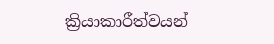ක්‍රියාකාරීත්වයන්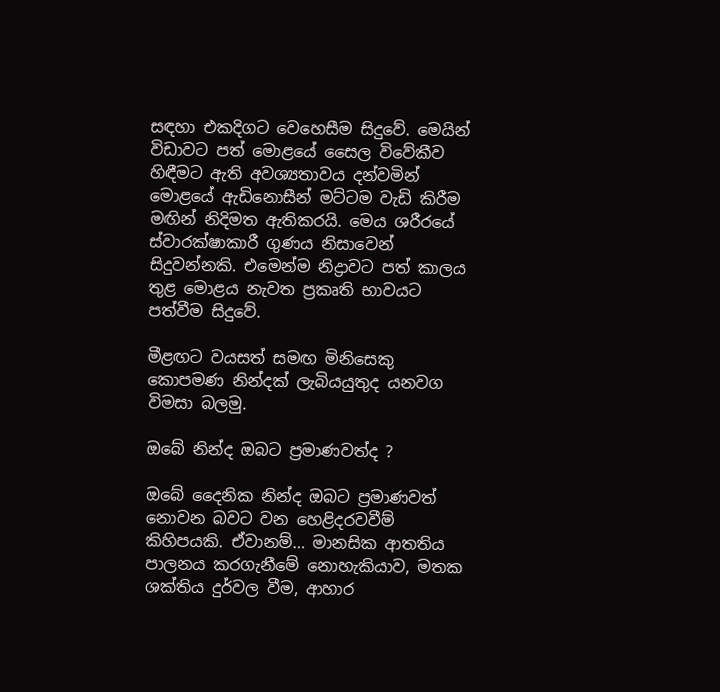සඳහා එකදිගට වෙහෙසීම සිදුවේ. මෙයින් විඩාවට පත් මොළයේ සෛල විවේකීව හිඳීමට ඇති අවශ්‍යතාවය දන්වමින් මොළයේ ඇඩිනොසීන් මට්ටම වැඩි කිරීම මඟින් නිදිමත ඇතිකරයි. මෙය ශරීරයේ ස්වාරක්ෂාකාරී ගුණය නිසාවෙන් සිදුවන්නකි. එමෙන්ම නිද්‍රාවට පත් කාලය තුළ මොළය නැවත ප්‍රකෘති භාවයට පත්වීම සිදුවේ.

මීළඟට වයසත් සමඟ මිනිසෙකු කොපමණ නින්දක් ලැබියයුතුද යනවග විමසා බලමු.

ඔබේ නින්ද ඔබට‍ ප්‍රමාණවත්ද ?

ඔබේ දෛනික නින්ද ඔබට‍ ප්‍රමාණවත් නොවන බවට වන හෙළිදරවවීම් කිහිපයකි. ඒවානම්… මානසික ආතතිය පාලනය කරගැනීමේ නොහැකියාව, මතක ශක්තිය දුර්වල වීම, ආහාර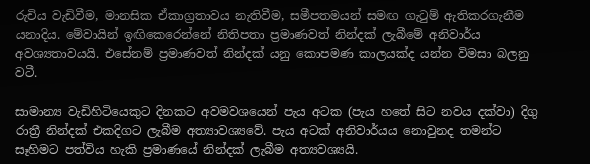රුචිය වැඩිවීම, මානසික ඒකාග්‍රතාවය නැතිවීම, සමීපතමයන් සමඟ ගැටුම් ඇතිකරගැනීම යනාදිය. මේවායින් ඉඟිකෙරෙන්නේ නිතිපතා ප්‍රමාණවත් නින්දක් ලැබීමේ අනිවාර්ය අවශ්‍යතාවයයි. එසේනම් ප්‍රමාණවත් නින්දක් යනු කොපමණ කාලයක්ද යන්න විමසා බලනු වටී.

සාමාන්‍ය වැඩිහිටියෙකුට දිනකට අවමවශයෙන් පැය අටක (පැය හතේ සිට නවය දක්වා) දිගු රාත්‍රී නින්දක් එකදිගට ලැබීම අත්‍යාවශ්‍යවේ. පැය අටක් අනිවාර්යය නොවුනද තමන්ට සෑහිමට පත්විය හැකි ප්‍රමාණයේ නින්දක් ලැබීම අත්‍යවශ්‍යයි.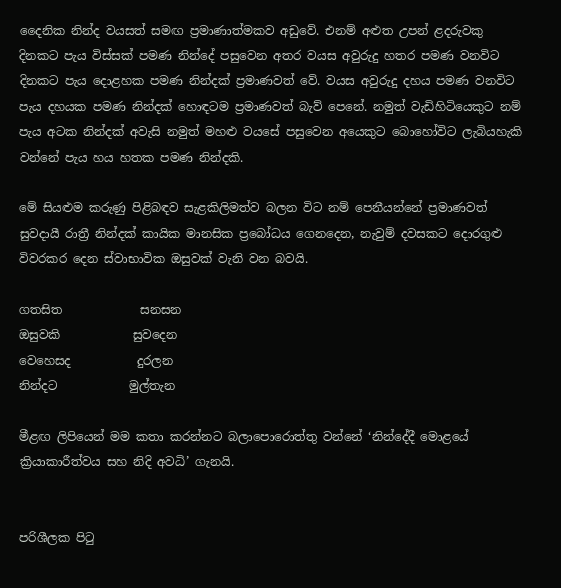දෛනික නින්ද වයසත් සමඟ ප්‍රමාණාත්මකව අඩුවේ. එනම් අළුත උපන් ළදරුවකු දිනකට පැය විස්සක් පමණ නින්දේ පසුවෙන අතර වයස අවුරුදු හතර පමණ වනවිට දිනකට පැය දොළහක පමණ නින්දක් ප්‍රමාණවත් වේ. වයස අවුරුදු දහය පමණ වනවිට පැය දහයක පමණ නින්දක් හොඳටම ප්‍රමාණවත් බැව් පෙනේ. නමුත් වැඩිහිටියෙකුට නම් පැය අටක නින්දක් අවැසි නමුත් මහළු වයසේ පසුවෙන අයෙකුට බොහෝවිට ලැබියහැකි වන්නේ පැය හය හතක පමණ නින්දකි.

මේ සියළුම කරුණු පිළිබඳව සැළකිලිමත්ව බලන විට නම් පෙනීයන්නේ ප්‍රමාණවත් සුවදායී රාත්‍රී නින්දක් කායික මානසික ප්‍රබෝධය ගෙනදෙන, නැවුම් දවසකට දොරගුළු විවරකර දෙන ස්වාභාවික ඔසුවක් වැනි වන බවයි.

ගතසිත             සනසන
ඔසුවකි            සුවදෙන
වෙහෙසද           දුරලන
නින්දට            මුල්තැන

මීළඟ ලිපියෙන් මම කතා කරන්නට බලාපොරොත්තු වන්නේ ‘නින්දේදී මොළයේ ක්‍රියාකාරීත්වය සහ නිදි අවධි’ ගැනයි.


පරිශීලක පිටු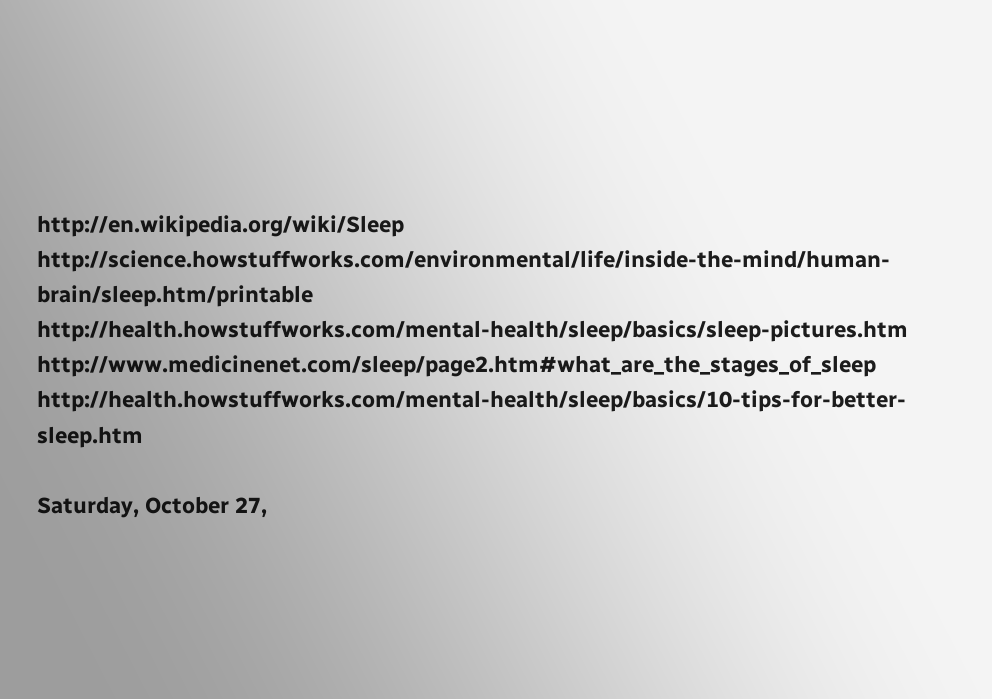http://en.wikipedia.org/wiki/Sleep
http://science.howstuffworks.com/environmental/life/inside-the-mind/human-brain/sleep.htm/printable
http://health.howstuffworks.com/mental-health/sleep/basics/sleep-pictures.htm
http://www.medicinenet.com/sleep/page2.htm#what_are_the_stages_of_sleep
http://health.howstuffworks.com/mental-health/sleep/basics/10-tips-for-better-sleep.htm

Saturday, October 27,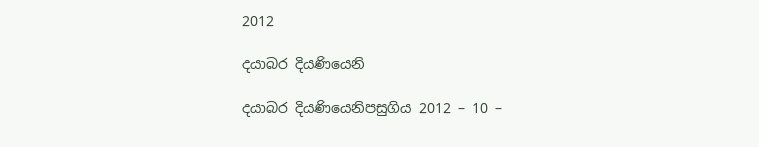2012

දයාබර දියණියෙනි

දයාබර දියණියෙනිපසුගිය 2012 – 10 –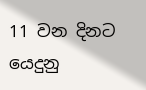11 වන දිනට යෙදුනු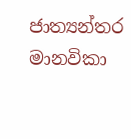ජාත්‍යන්තර මානවිකා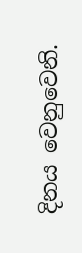දිනය වෙනුවෙනි.